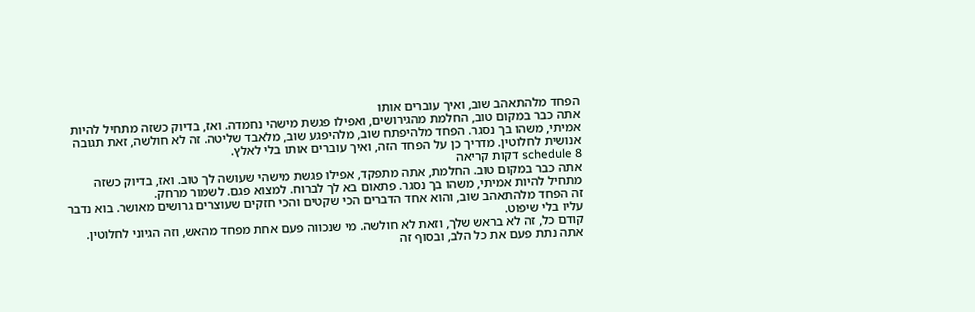הפחד מלהתאהב שוב, ואיך עוברים אותו
אתה כבר במקום טוב, החלמת מהגירושים, ואפילו פגשת מישהי נחמדה. ואז, בדיוק כשזה מתחיל להיות אמיתי, משהו בך נסגר. הפחד מלהיפתח שוב, מלהיפגע שוב, מלאבד שליטה. זה לא חולשה, זאת תגובה אנושית לחלוטין. מדריך כן על הפחד הזה, ואיך עוברים אותו בלי לאלץ.
schedule 8 דקות קריאה
אתה כבר במקום טוב. החלמת, אתה מתפקד, אפילו פגשת מישהי שעושה לך טוב. ואז, בדיוק כשזה מתחיל להיות אמיתי, משהו בך נסגר. פתאום בא לך לברוח. למצוא פגם. לשמור מרחק.
זה הפחד מלהתאהב שוב, והוא אחד הדברים הכי שקטים והכי חזקים שעוצרים גרושים מאושר. בוא נדבר עליו בלי שיפוט.
קודם כל, זה לא בראש שלך, וזאת לא חולשה. מי שנכווה פעם אחת מפחד מהאש, וזה הגיוני לחלוטין. אתה נתת פעם את כל הלב, ובסוף זה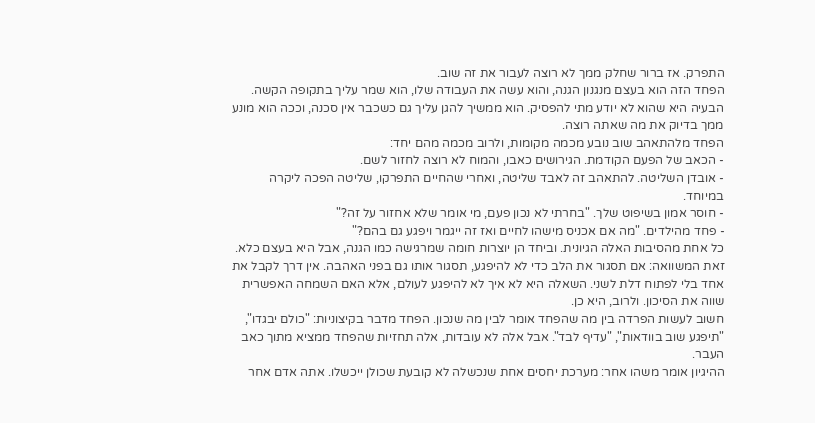התפרק. אז ברור שחלק ממך לא רוצה לעבור את זה שוב.
הפחד הזה הוא בעצם מנגנון הגנה, והוא עשה את העבודה שלו, הוא שמר עליך בתקופה הקשה. הבעיה היא שהוא לא יודע מתי להפסיק. הוא ממשיך להגן עליך גם כשכבר אין סכנה, וככה הוא מונע ממך בדיוק את מה שאתה רוצה.
הפחד מלהתאהב שוב נובע מכמה מקומות, ולרוב מכמה מהם יחד:
- הכאב של הפעם הקודמת. הגירושים כאבו, והמוח לא רוצה לחזור לשם.
- אובדן השליטה. להתאהב זה לאבד שליטה, ואחרי שהחיים התפרקו, שליטה הפכה ליקרה במיוחד.
- חוסר אמון בשיפוט שלך. "בחרתי לא נכון פעם, מי אומר שלא אחזור על זה?"
- פחד מהילדים. "מה אם אכניס מישהו לחיים ואז זה ייגמר ויפגע גם בהם?"
כל אחת מהסיבות האלה הגיונית. וביחד הן יוצרות חומה שמרגישה כמו הגנה, אבל היא בעצם כלא.
זאת המשוואה: אם תסגור את הלב כדי לא להיפגע, תסגור אותו גם בפני האהבה. אין דרך לקבל את אחד בלי לפתוח דלת לשני. השאלה היא לא איך לא להיפגע לעולם, אלא האם השמחה האפשרית שווה את הסיכון. ולרוב, היא כן.
חשוב לעשות הפרדה בין מה שהפחד אומר לבין מה שנכון. הפחד מדבר בקיצוניות: "כולם יבגדו", "תיפגע שוב בוודאות", "עדיף לבד". אבל אלה לא עובדות, אלה תחזיות שהפחד ממציא מתוך כאב העבר.
ההיגיון אומר משהו אחר: מערכת יחסים אחת שנכשלה לא קובעת שכולן ייכשלו. אתה אדם אחר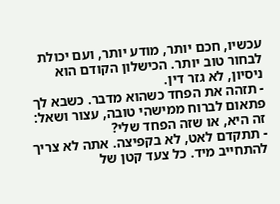עכשיו, חכם יותר, מודע יותר, ועם יכולת לבחור טוב יותר. הכישלון הקודם הוא ניסיון, לא גזר דין.
- תזהה את הפחד כשהוא מדבר. כשבא לך פתאום לברוח ממישהי טובה, עצור ושאל: זה היא, או שזה הפחד שלי?
- תתקדם לאט, לא בקפיצה. אתה לא צריך להתחייב מיד. כל צעד קטן של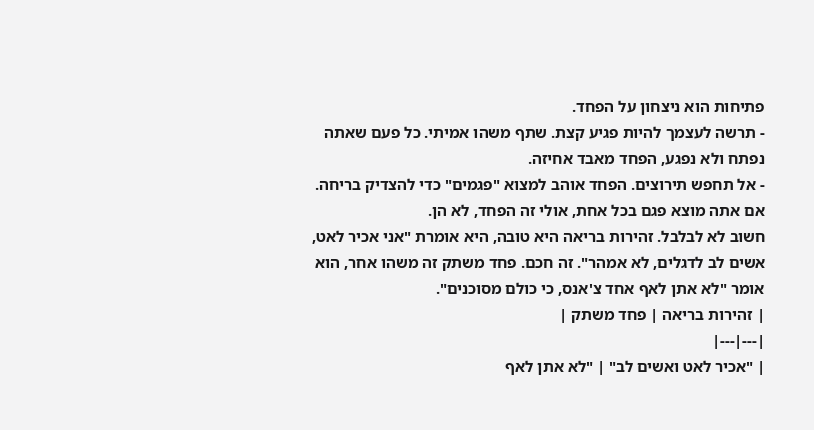פתיחות הוא ניצחון על הפחד.
- תרשה לעצמך להיות פגיע קצת. שתף משהו אמיתי. כל פעם שאתה נפתח ולא נפגע, הפחד מאבד אחיזה.
- אל תחפש תירוצים. הפחד אוהב למצוא "פגמים" כדי להצדיק בריחה. אם אתה מוצא פגם בכל אחת, אולי זה הפחד, לא הן.
חשוב לא לבלבל. זהירות בריאה היא טובה, היא אומרת "אני אכיר לאט, אשים לב לדגלים, לא אמהר". זה חכם. פחד משתק זה משהו אחר, הוא אומר "לא אתן לאף אחד צ'אנס, כי כולם מסוכנים".
| זהירות בריאה | פחד משתק |
|---|---|
| "אכיר לאט ואשים לב" | "לא אתן לאף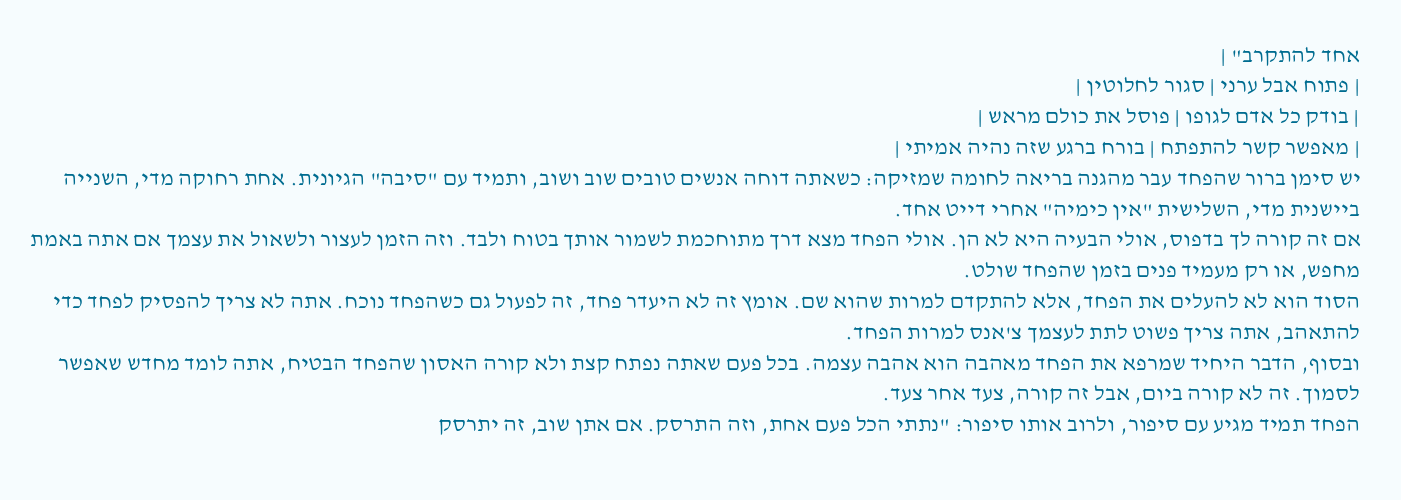אחד להתקרב" |
| פתוח אבל ערני | סגור לחלוטין |
| בודק כל אדם לגופו | פוסל את כולם מראש |
| מאפשר קשר להתפתח | בורח ברגע שזה נהיה אמיתי |
יש סימן ברור שהפחד עבר מהגנה בריאה לחומה שמזיקה: כשאתה דוחה אנשים טובים שוב ושוב, ותמיד עם "סיבה" הגיונית. אחת רחוקה מדי, השנייה ביישנית מדי, השלישית "אין כימיה" אחרי דייט אחד.
אם זה קורה לך בדפוס, אולי הבעיה היא לא הן. אולי הפחד מצא דרך מתוחכמת לשמור אותך בטוח ולבד. וזה הזמן לעצור ולשאול את עצמך אם אתה באמת מחפש, או רק מעמיד פנים בזמן שהפחד שולט.
הסוד הוא לא להעלים את הפחד, אלא להתקדם למרות שהוא שם. אומץ זה לא היעדר פחד, זה לפעול גם כשהפחד נוכח. אתה לא צריך להפסיק לפחד כדי להתאהב, אתה צריך פשוט לתת לעצמך צ'אנס למרות הפחד.
ובסוף, הדבר היחיד שמרפא את הפחד מאהבה הוא אהבה עצמה. בכל פעם שאתה נפתח קצת ולא קורה האסון שהפחד הבטיח, אתה לומד מחדש שאפשר לסמוך. זה לא קורה ביום, אבל זה קורה, צעד אחר צעד.
הפחד תמיד מגיע עם סיפור, ולרוב אותו סיפור: "נתתי הכל פעם אחת, וזה התרסק. אם אתן שוב, זה יתרסק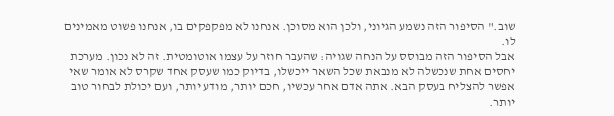שוב." הסיפור הזה נשמע הגיוני, ולכן הוא מסוכן. אנחנו לא מפקפקים בו, אנחנו פשוט מאמינים לו.
אבל הסיפור הזה מבוסס על הנחה שגויה: שהעבר חוזר על עצמו אוטומטית. זה לא נכון. מערכת יחסים אחת שנכשלה לא מנבאת שכל השאר ייכשלו, בדיוק כמו שעסק אחד שקרס לא אומר שאי אפשר להצליח בעסק הבא. אתה אדם אחר עכשיו, חכם יותר, מודע יותר, ועם יכולת לבחור טוב יותר.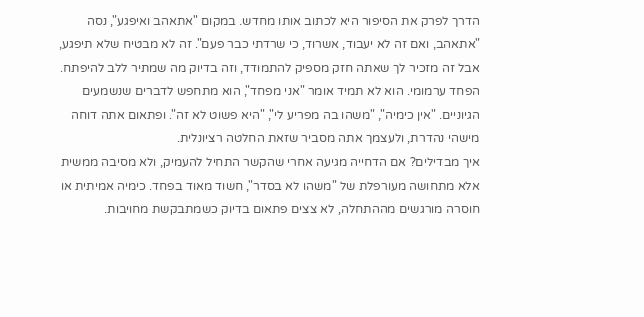הדרך לפרק את הסיפור היא לכתוב אותו מחדש. במקום "אתאהב ואיפגע", נסה "אתאהב, ואם זה לא יעבוד, אשרוד, כי שרדתי כבר פעם". זה לא מבטיח שלא תיפגע, אבל זה מזכיר לך שאתה חזק מספיק להתמודד, וזה בדיוק מה שמתיר ללב להיפתח.
הפחד ערמומי. הוא לא תמיד אומר "אני מפחד", הוא מתחפש לדברים שנשמעים הגיוניים. "אין כימיה", "משהו בה מפריע לי", "היא פשוט לא זה". ופתאום אתה דוחה מישהי נהדרת, ולעצמך אתה מסביר שזאת החלטה רציונלית.
איך מבדילים? אם הדחייה מגיעה אחרי שהקשר התחיל להעמיק, ולא מסיבה ממשית אלא מתחושה מעורפלת של "משהו לא בסדר", חשוד מאוד בפחד. כימיה אמיתית או חוסרה מורגשים מההתחלה, לא צצים פתאום בדיוק כשמתבקשת מחויבות.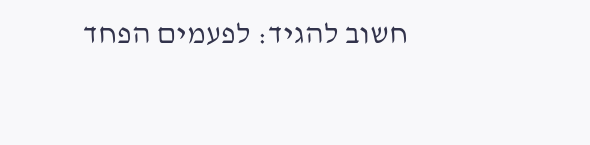חשוב להגיד: לפעמים הפחד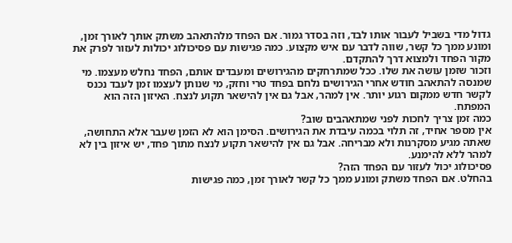גדול מדי בשביל לעבור אותו לבד, וזה בסדר גמור. אם הפחד מלהתאהב משתק אותך לאורך זמן, ומונע ממך כל קשר, שווה לדבר עם איש מקצוע. כמה פגישות עם פסיכולוג יכולות לעזור לפרק את מקור הפחד ולמצוא דרך להתקדם.
וזכור שזמן עושה את שלו. ככל שמתרחקים מהגירושים ומעבדים אותם, הפחד נחלש מעצמו. מי שמנסה להתאהב חודש אחרי הגירושים נלחם בפחד טרי וחזק, מי שנותן לעצמו זמן לעבד נכנס לקשר חדש ממקום רגוע יותר. אין למהר, אבל גם אין להישאר תקוע לנצח. האיזון הזה הוא המפתח.
כמה זמן צריך לחכות לפני שמתאהבים שוב?
אין מספר אחיד, זה תלוי בכמה עיבדת את הגירושים. הסימן הוא לא הזמן שעבר אלא התחושה, שאתה מגיע מסקרנות ולא מבריחה. אבל גם אין להישאר תקוע לנצח מתוך פחד, יש איזון בין לא למהר ללא להימנע.
פסיכולוג יכול לעזור עם הפחד הזה?
בהחלט. אם הפחד משתק ומונע ממך כל קשר לאורך זמן, כמה פגישות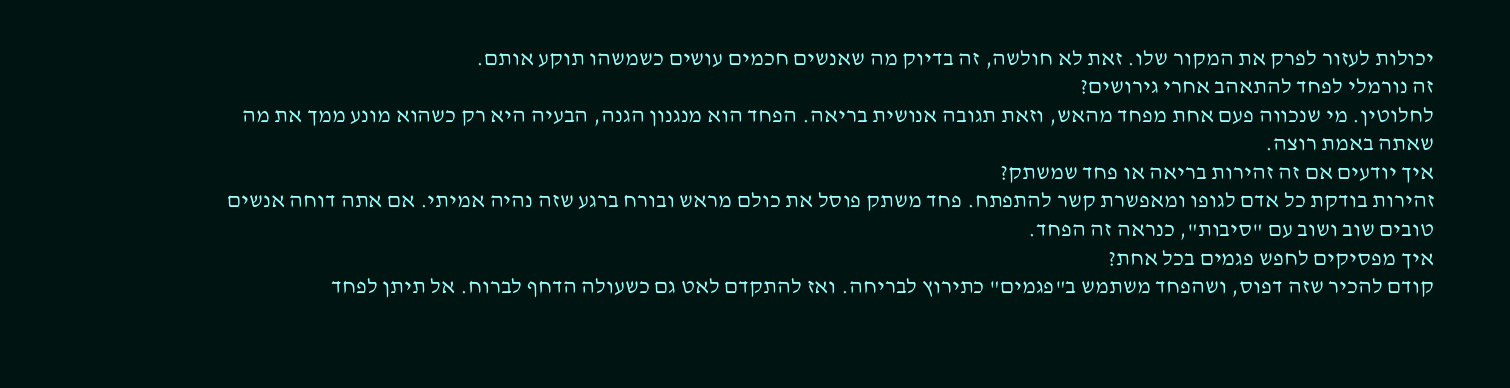יכולות לעזור לפרק את המקור שלו. זאת לא חולשה, זה בדיוק מה שאנשים חכמים עושים כשמשהו תוקע אותם.
זה נורמלי לפחד להתאהב אחרי גירושים?
לחלוטין. מי שנכווה פעם אחת מפחד מהאש, וזאת תגובה אנושית בריאה. הפחד הוא מנגנון הגנה, הבעיה היא רק כשהוא מונע ממך את מה שאתה באמת רוצה.
איך יודעים אם זה זהירות בריאה או פחד שמשתק?
זהירות בודקת כל אדם לגופו ומאפשרת קשר להתפתח. פחד משתק פוסל את כולם מראש ובורח ברגע שזה נהיה אמיתי. אם אתה דוחה אנשים טובים שוב ושוב עם "סיבות", כנראה זה הפחד.
איך מפסיקים לחפש פגמים בכל אחת?
קודם להכיר שזה דפוס, ושהפחד משתמש ב"פגמים" כתירוץ לבריחה. ואז להתקדם לאט גם כשעולה הדחף לברוח. אל תיתן לפחד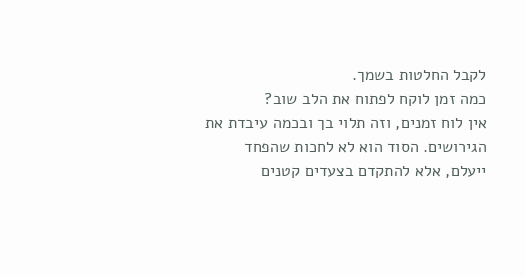לקבל החלטות בשמך.
כמה זמן לוקח לפתוח את הלב שוב?
אין לוח זמנים, וזה תלוי בך ובכמה עיבדת את הגירושים. הסוד הוא לא לחכות שהפחד ייעלם, אלא להתקדם בצעדים קטנים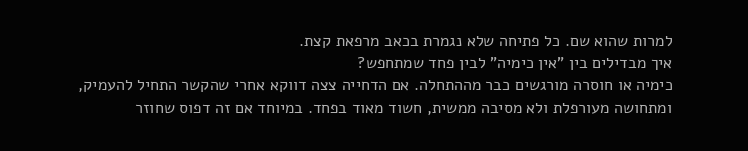למרות שהוא שם. כל פתיחה שלא נגמרת בכאב מרפאת קצת.
איך מבדילים בין "אין כימיה" לבין פחד שמתחפש?
כימיה או חוסרה מורגשים כבר מההתחלה. אם הדחייה צצה דווקא אחרי שהקשר התחיל להעמיק, ומתחושה מעורפלת ולא מסיבה ממשית, חשוד מאוד בפחד. במיוחד אם זה דפוס שחוזר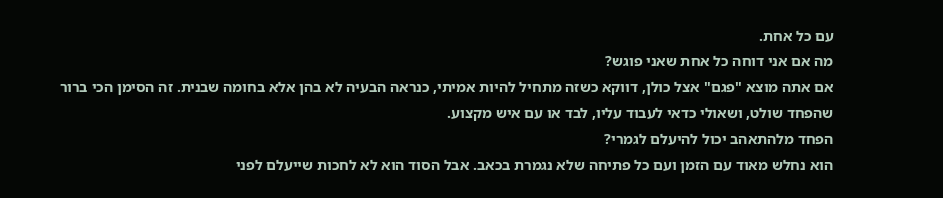עם כל אחת.
מה אם אני דוחה כל אחת שאני פוגש?
אם אתה מוצא "פגם" אצל כולן, דווקא כשזה מתחיל להיות אמיתי, כנראה הבעיה לא בהן אלא בחומה שבנית. זה הסימן הכי ברור שהפחד שולט, ושאולי כדאי לעבוד עליו, לבד או עם איש מקצוע.
הפחד מלהתאהב יכול להיעלם לגמרי?
הוא נחלש מאוד עם הזמן ועם כל פתיחה שלא נגמרת בכאב. אבל הסוד הוא לא לחכות שייעלם לפני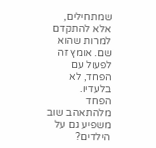שמתחילים, אלא להתקדם למרות שהוא שם. אומץ זה לפעול עם הפחד, לא בלעדיו.
הפחד מלהתאהב שוב משפיע גם על הילדים?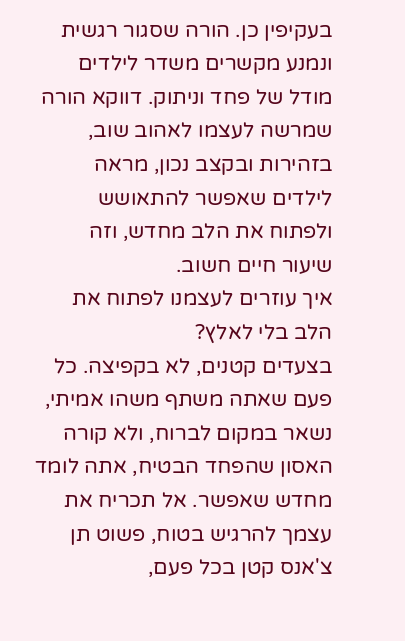בעקיפין כן. הורה שסגור רגשית ונמנע מקשרים משדר לילדים מודל של פחד וניתוק. דווקא הורה שמרשה לעצמו לאהוב שוב, בזהירות ובקצב נכון, מראה לילדים שאפשר להתאושש ולפתוח את הלב מחדש, וזה שיעור חיים חשוב.
איך עוזרים לעצמנו לפתוח את הלב בלי לאלץ?
בצעדים קטנים, לא בקפיצה. כל פעם שאתה משתף משהו אמיתי, נשאר במקום לברוח, ולא קורה האסון שהפחד הבטיח, אתה לומד מחדש שאפשר. אל תכריח את עצמך להרגיש בטוח, פשוט תן צ'אנס קטן בכל פעם,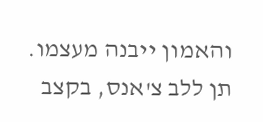והאמון ייבנה מעצמו.
תן ללב צ'אנס, בקצב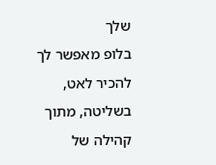שלך
בלופ מאפשר לך להכיר לאט, בשליטה, מתוך קהילה של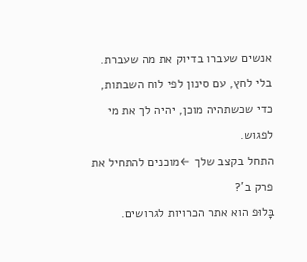אנשים שעברו בדיוק את מה שעברת. בלי לחץ, עם סינון לפי לוח השבתות, כדי שכשתהיה מוכן, יהיה לך את מי לפגוש.
התחל בקצב שלך ←מוכנים להתחיל את פרק ב'?
בָּלוּפ הוא אתר הכרויות לגרושים.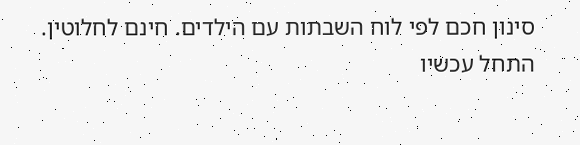סינון חכם לפי לוח השבתות עם הילדים. חינם לחלוטין.
התחל עכשיו